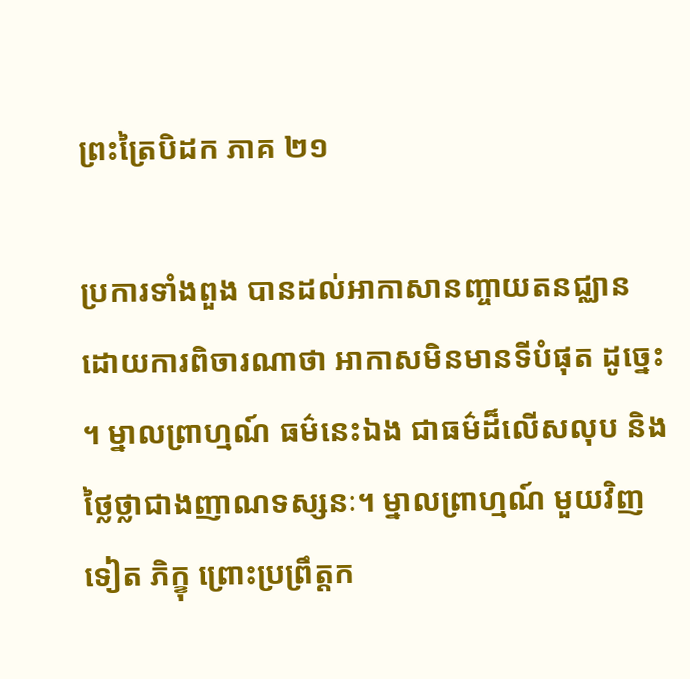ព្រះត្រៃបិដក ភាគ ២១

ប្រការទាំងពួង បានដល់អាកាសានញ្ចាយតនជ្ឈាន ដោយការពិចារណាថា អាកាសមិនមានទីបំផុត ដូច្នេះ។ ម្នាលព្រាហ្មណ៍ ធម៌នេះឯង ជាធម៌ដ៏លើសលុប និងថ្លៃថ្លាជាងញាណទស្សនៈ។ ម្នាលព្រាហ្មណ៍ មួយវិញទៀត ភិក្ខុ ព្រោះប្រព្រឹត្តក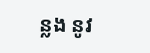ន្លង នូវ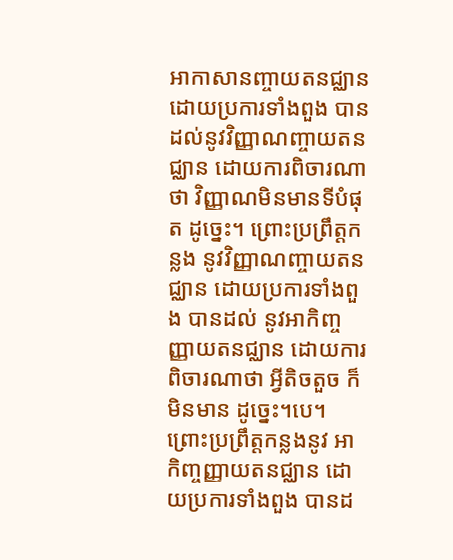អាកាសានញ្ចាយតនជ្ឈាន ដោយប្រការទាំងពួង បានដល់នូវវិញ្ញាណញ្ចាយតនជ្ឈាន ដោយការពិចារណាថា វិញ្ញាណមិនមានទីបំផុត ដូច្នេះ។ ព្រោះប្រព្រឹត្តកន្លង នូវវិញ្ញាណញ្ចាយតនជ្ឈាន ដោយប្រការទាំងពួង បានដល់ នូវអាកិញ្ចញ្ញាយតនជ្ឈាន ដោយការពិចារណាថា អ្វីតិចតួច ក៏មិនមាន ដូច្នេះ។បេ។ ព្រោះប្រព្រឹត្តកន្លងនូវ អាកិញ្ចញ្ញាយតនជ្ឈាន ដោយប្រការទាំងពួង បានដ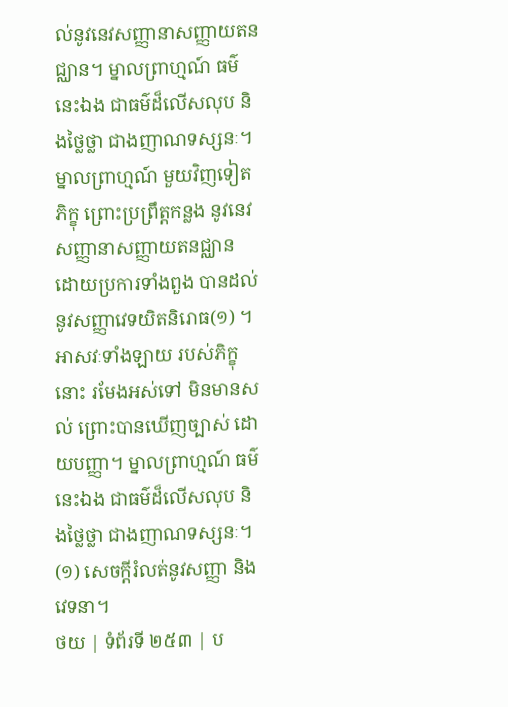ល់នូវនេវសញ្ញានាសញ្ញាយតនជ្ឈាន។ ម្នាលព្រាហ្មណ៍ ធម៌នេះឯង ជាធម៌ដ៏លើសលុប និងថ្លៃថ្លា ជាងញាណទស្សនៈ។ ម្នាលព្រាហ្មណ៍ មួយវិញទៀត ភិក្ខុ ព្រោះប្រព្រឹត្តកន្លង នូវនេវសញ្ញានាសញ្ញាយតនជ្ឈាន ដោយប្រការទាំងពួង បានដល់នូវសញ្ញាវេទយិតនិរោធ(១) ។ អាសវៈទាំងឡាយ របស់ភិក្ខុនោះ រមែងអស់ទៅ មិនមានសល់ ព្រោះបានឃើញច្បាស់ ដោយបញ្ញា។ ម្នាលព្រាហ្មណ៍ ធម៌នេះឯង ជាធម៌ដ៏លើសលុប និងថ្លៃថ្លា ជាងញាណទស្សនៈ។
(១) សេចក្តីរំលត់នូវសញ្ញា និងវេទនា។
ថយ | ទំព័រទី ២៥៣ | ប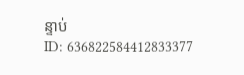ន្ទាប់
ID: 636822584412833377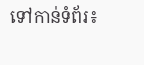ទៅកាន់ទំព័រ៖